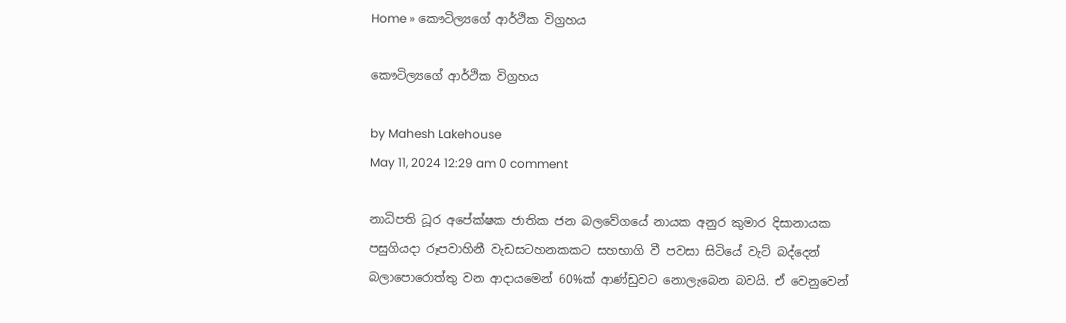Home » කෞටිල්‍යගේ ආර්ථික විග්‍රහය

කෞටිල්‍යගේ ආර්ථික විග්‍රහය

by Mahesh Lakehouse
May 11, 2024 12:29 am 0 comment

නාධිපති ධූර අපේක්ෂක ජාතික ජන බලවේගයේ නායක අනුර කුමාර දිසානායක පසුගියදා රූපවාහිනී වැඩසටහනකකට සහභාගි වී පවසා සිටියේ වැට් බද්දෙන් බලාපොරොත්තු වන ආදායමෙන් 60%ක් ආණ්ඩුවට නොලැබෙන බවයි. ඒ වෙනුවෙන්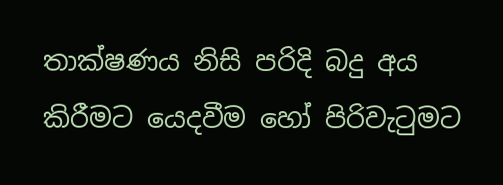තාක්ෂණය නිසි පරිදි බදු අය කිරීමට යෙදවීම හෝ පිරිවැටුමට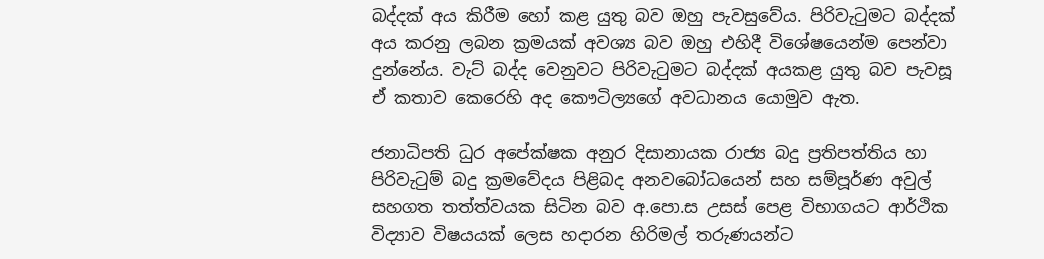බද්දක් අය කිරීම හෝ කළ යුතු බව ඔහු පැවසුවේය. පිරිවැටුමට බද්දක් අය කරනු ලබන ක්‍රමයක් අවශ්‍ය බව ඔහු එහිදී විශේෂයෙන්ම පෙන්වා දුන්නේය. වැට් බද්ද වෙනුවට පිරිවැටුමට බද්දක් අයකළ යුතු බව පැවසූ ඒ කතාව කෙරෙහි අද කෞටිල්‍යගේ අවධානය යොමුව ඇත.

ජනාධිපති ධුර අපේක්ෂක අනුර දිසානායක රාජ්‍ය බදු ප්‍රතිපත්තිය හා පිරිවැටුම් බදු ක්‍රමවේදය පිළිබද අනවබෝධයෙන් සහ සම්පූර්ණ අවුල් සහගත තත්ත්වයක සිටින බව අ.පො.ස උසස් පෙළ විභාගයට ආර්ථික විද්‍යාව විෂයයක් ලෙස හදාරන හිරිමල් තරුණයන්ට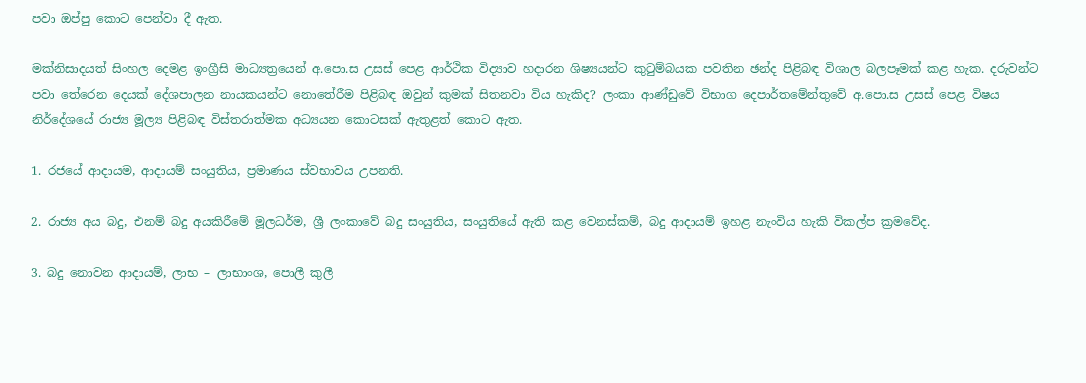පවා ඔප්පු කොට පෙන්වා දී ඇත.

මක්නිසාදයත් සිංහල දෙමළ ඉංග්‍රීසි මාධ්‍යත්‍රයෙන් අ.පො.ස උසස් පෙළ ආර්ථික විද්‍යාව හදාරන ශිෂ්‍යයන්ට කුටුම්බයක පවතින ඡන්ද පිළිබඳ විශාල බලපෑමක් කළ හැක. දරුවන්ට පවා තේරෙන දෙයක් දේශපාලන නායකයන්ට නොතේරීම පිළිබඳ ඔවුන් කුමක් සිතනවා විය හැකිද? ලංකා ආණ්ඩුවේ විභාග දෙපාර්තමේන්තුවේ අ.පො.ස උසස් පෙළ විෂය නිර්දේශයේ රාජ්‍ය මූල්‍ය පිළිබඳ විස්තරාත්මක අධ්‍යයන කොටසක් ඇතුළත් කොට ඇත.

1. රජයේ ආදායම, ආදායම් සංයුතිය, ප්‍රමාණය ස්වභාවය උපනති.

2. රාජ්‍ය අය බදු, එනම් බදු අයකිරීමේ මූලධර්ම, ශ්‍රී ලංකාවේ බදු සංයුතිය, සංයුතියේ ඇති කළ වෙනස්කම්, බදු ආදායම් ඉහළ නැංවිය හැකි විකල්ප ක්‍රමවේද.

3. බදු නොවන ආදායම්, ලාභ – ලාභාංශ, පොලී කුලී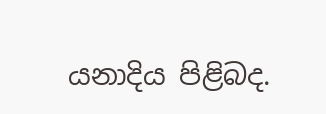යනාදිය පිළිබද.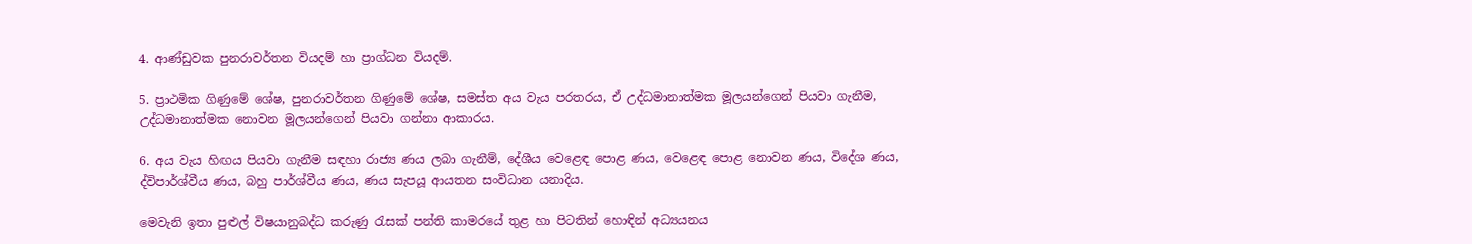4. ආණ්ඩුවක පුනරාවර්තන වියදම් හා ප්‍රාග්ධන වියදම්.

5. ප්‍රාථමික ගිණුමේ ශේෂ, පුනරාවර්තන ගිණුමේ ශේෂ, සමස්ත අය වැය පරතරය, ඒ උද්ධමානාත්මක මූලයන්ගෙන් පියවා ගැනීම, උද්ධමානාත්මක නොවන මූලයන්ගෙන් පියවා ගන්නා ආකාරය.

6. අය වැය හිඟය පියවා ගැනීම සඳහා රාජ්‍ය ණය ලබා ගැනීම්, දේශීය වෙළෙඳ පොළ ණය, වෙළෙඳ පොළ නොවන ණය, විදේශ ණය, ද්විපාර්ශ්වීය ණය, බහු පාර්ශ්වීය ණය, ණය සැපයූ ආයතන සංවිධාන යනාදිය.

මෙවැනි ඉතා පුළුල් විෂයානුබද්ධ කරුණු රැසක් පන්ති කාමරයේ තුළ හා පිටතින් හොඳින් අධ්‍යයනය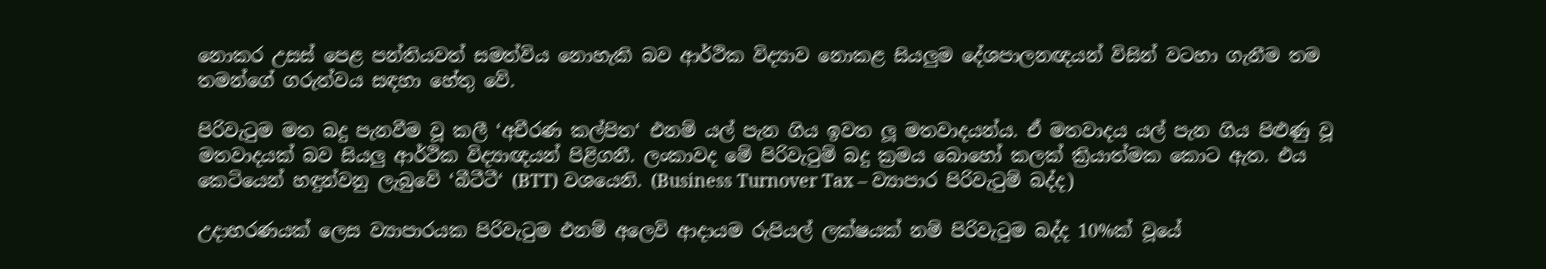නොකර උසස් පෙළ පන්තියවත් සමත්විය නොහැකි බව ආර්ථික විද්‍යාව නොකළ සියලුම දේශපාලනඥයන් විසින් වටහා ගැනීම තම තමන්ගේ ගරුත්වය සඳහා හේතු වේ.

පිරිවැටුම මත බදු පැනවීම වූ කලී ‘අචීරණ කල්පිත‘ එනම් යල් පැන ගිය ඉවත ලූ මතවාදයන්ය. ඒ මතවාදය යල් පැන ගිය පිළුණු වූ මතවාදයක් බව සියලු ආර්ථික විද්‍යාඥයන් පිළිගනී. ලංකාවද මේ පිරිවැටුම් බදු ක්‍රමය බොහෝ කලක් ක්‍රියාත්මක කොට ඇත. එය කෙටියෙන් හඳුන්වනු ලැබුවේ ‘බීටීටී‘ (BTT) වශයෙනි. (Business Turnover Tax – ව්‍යාපාර පිරිවැටුම් බද්ද)

උදාහරණයක් ලෙස ව්‍යාපාරයක පිරිවැටුම එනම් අලෙවි ආදායම රුපියල් ලක්ෂයක් නම් පිරිවැටුම බද්ද 10%ක් වූයේ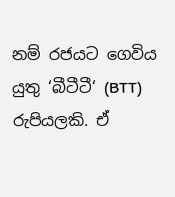නම් රජයට ගෙවිය යුතු ‘බීටීටී‘ (BTT) රුපියලකි. ඒ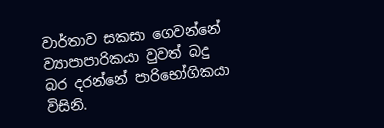වාර්තාව සකසා ගෙවන්නේ ව්‍යාපාපාරිකයා වුවත් බදු බර දරන්නේ පාරිභෝගිකයා විසිනි.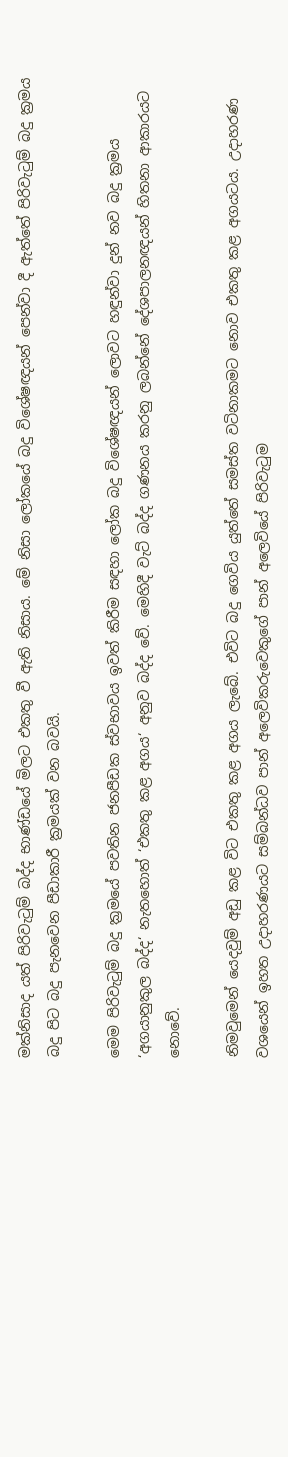මක්නිසාද යත් පිරිවැටුම් බද්ද භාණ්ඩයේ මිලට එකතු වී ඇති නිසාය. මේ නිසා ලෝකයේ බදු විශේෂඥයන් පෙන්වා දී ඇත්තේ පිරිවැටුම් බදු ක්‍රමය බදු පිට බදු පැනවෙන පීඩාකාරී ක්‍රමයක් වන බවයි.

මෙම පිරිවැටුම් බදු ක්‍රමයේ පවතින ජනපීඩක ස්වභාවය ඉවත් කිරීම සඳහා ලෝක බදු විශේෂඥයන් ලොවට හඳුන්වා දුන් නව බදු ක්‍රමය ‘අගයානුකුල බද්ද‘ නැතහොත් ‘එකතු කළ අගය‘ අනුව බද්ද වේ. මෙහිදී වැට් බද්ද ගණනය කරනු ලබන්නේ දේශපාලනඥයන් හිතනා ආකාරයට නොවේ.

නිමවුමෙන් යෙදවුම් අඩු කළ විට එකතු කළ අගය ලැබේ. එවිට බදු ගෙවිය යුත්තේ සමස්ත වටිනාකමට නොව එකතු කළ අගයටය. උදාහරණ වශයෙන් ඉහත උදාහරණයට සම්බන්ධව පාන් අලෙවිකරුවෙකුගේ පාන් අලෙවියේ පිරිවැටුම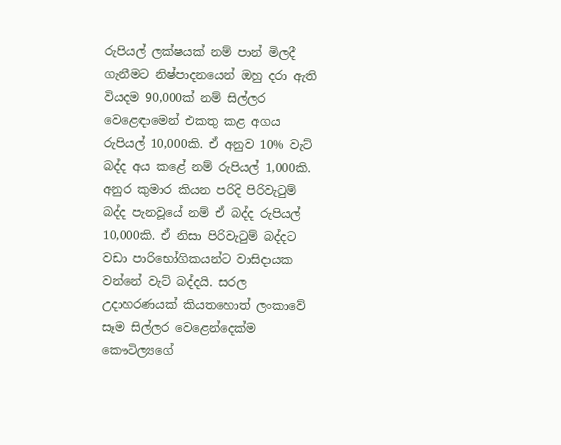රුපියල් ලක්ෂයක් නම් පාන් මිලදී ගැනීමට නිෂ්පාදනයෙන් ඔහු දරා ඇති වියදම 90,000ක් නම් සිල්ලර වෙළෙඳාමෙන් එකතු කළ අගය රුපියල් 10,000කි. ඒ අනුව 10% වැට් බද්ද අය කළේ නම් රුපියල් 1,000කි. අනුර කුමාර කියන පරිදි පිරිවැටුම් බද්ද පැනවූයේ නම් ඒ බද්ද රුපියල් 10,000කි. ඒ නිසා පිරිවැටුම් බද්දට වඩා පාරිභෝගිකයන්ට වාසිදායක වන්නේ වැට් බද්දයි. සරල උදාහරණයක් කියතහොත් ලංකාවේ සෑම සිල්ලර වෙළෙන්දෙක්ම කෞටිල්‍යගේ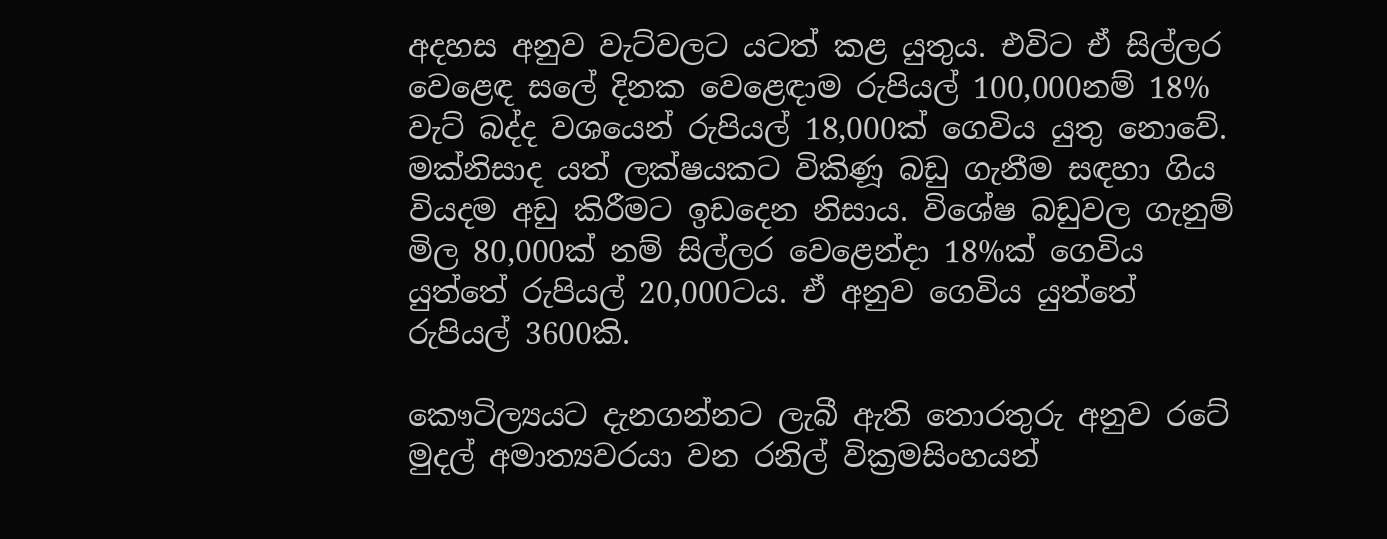අදහස අනුව වැට්වලට යටත් කළ යුතුය. එවිට ඒ සිල්ලර වෙළෙඳ සලේ දිනක වෙළෙඳාම රුපියල් 100,000නම් 18% වැට් බද්ද වශයෙන් රුපියල් 18,000ක් ගෙවිය යුතු නොවේ. මක්නිසාද යත් ලක්ෂයකට විකිණූ බඩු ගැනීම සඳහා ගිය වියදම අඩු කිරීමට ඉඩදෙන නිසාය. විශේෂ බඩුවල ගැනුම් මිල 80,000ක් නම් සිල්ලර වෙළෙන්දා 18%ක් ගෙවිය යුත්තේ රුපියල් 20,000ටය. ඒ අනුව ගෙවිය යුත්තේ රුපියල් 3600කි.

කෞටිල්‍යයට දැනගන්නට ලැබී ඇති තොරතුරු අනුව රටේ මුදල් අමාත්‍යවරයා වන රනිල් වික්‍රමසිංහයන්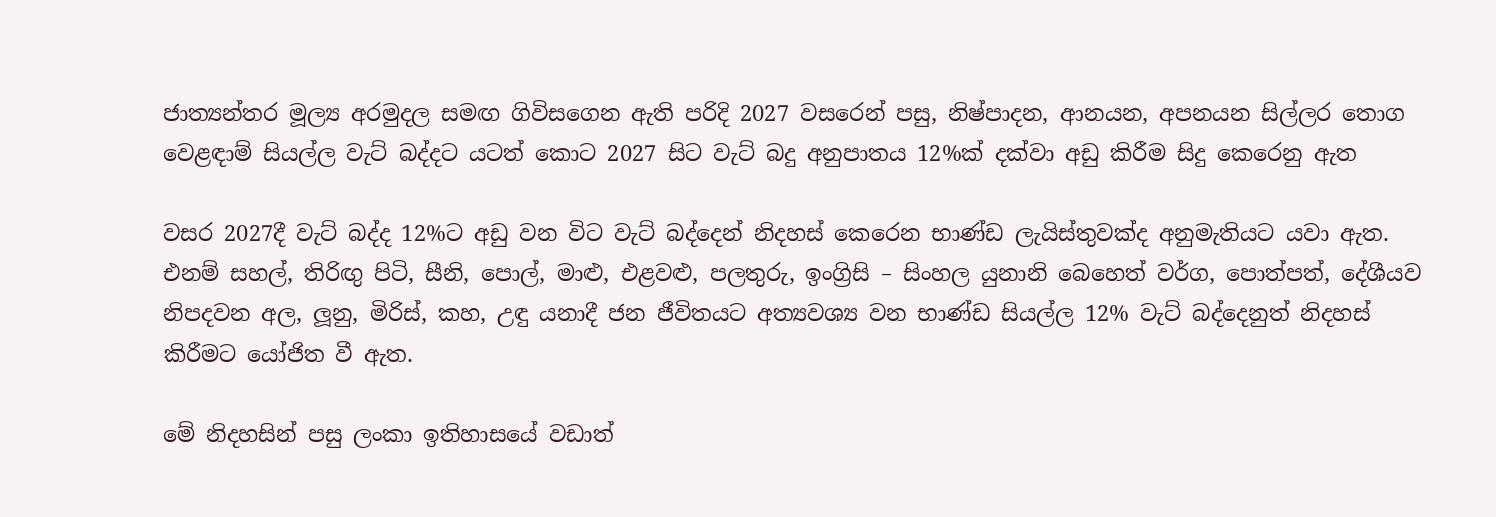ජාත්‍යන්තර මූල්‍ය අරමුදල සමඟ ගිවිසගෙන ඇති පරිදි 2027 වසරෙන් පසු, නිෂ්පාදන, ආනයන, අපනයන සිල්ලර තොග වෙළඳාම් සියල්ල වැට් බද්දට යටත් කොට 2027 සිට වැට් බදු අනුපාතය 12%ක් දක්වා අඩු කිරීම සිදු කෙරෙනු ඇත

වසර 2027දී වැට් බද්ද 12%ට අඩු වන විට වැට් බද්දෙන් නිදහස් කෙරෙන භාණ්ඩ ලැයිස්තුවක්ද අනුමැතියට යවා ඇත. එනම් සහල්, තිරිඟු පිටි, සීනි, පොල්, මාළු, එළවළු, පලතුරු, ඉංග්‍රිසි – සිංහල යුනානි බෙහෙත් වර්ග, පොත්පත්, දේශීයව නිපදවන අල, ලූනු, මිරිස්, කහ, උඳු යනාදී ජන ජීවිතයට අත්‍යවශ්‍ය වන භාණ්ඩ සියල්ල 12% වැට් බද්දෙනුත් නිදහස් කිරීමට යෝජිත වී ඇත.

මේ නිදහසින් පසු ලංකා ඉතිහාසයේ වඩාත්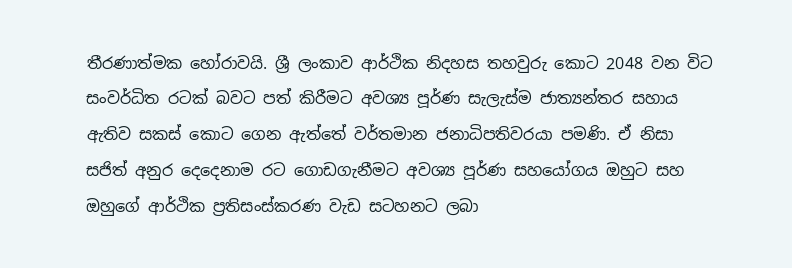තීරණාත්මක හෝරාවයි. ශ්‍රී ලංකාව ආර්ථික නිදහස තහවුරු කොට 2048 වන විට සංවර්ධිත රටක් බවට පත් කිරීමට අවශ්‍ය පූර්ණ සැලැස්ම ජාත්‍යන්තර සහාය ඇතිව සකස් කොට ගෙන ඇත්තේ වර්තමාන ජනාධිපතිවරයා පමණි. ඒ නිසා සජිත් අනුර දෙදෙනාම රට ගොඩගැනීමට අවශ්‍ය පූර්ණ සහයෝගය ඔහුට සහ ඔහුගේ ආර්ථික ප්‍රතිසංස්කරණ වැඩ සටහනට ලබා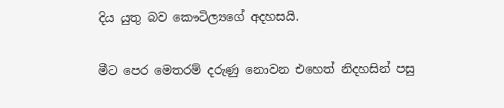දිය යුතු බව කෞටිල්‍යගේ අදහසයි.

මීට පෙර මෙතරම් දරුණු නොවන එහෙත් නිදහසින් පසු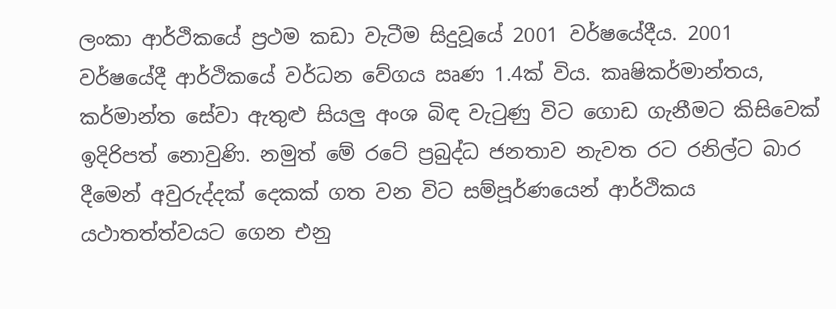ලංකා ආර්ථිකයේ ප්‍රථම කඩා වැටීම සිදුවූයේ 2001 වර්ෂයේදීය. 2001 වර්ෂයේදී ආර්ථිකයේ වර්ධන වේගය ඍණ 1.4ක් විය. කෘෂිකර්මාන්තය, කර්මාන්ත සේවා ඇතුළු සියලු අංශ බිඳ වැටුණු විට ගොඩ ගැනීමට කිසිවෙක් ඉදිරිපත් නොවුණි. නමුත් මේ රටේ ප්‍රබුද්ධ ජනතාව නැවත රට රනිල්ට බාර දීමෙන් අවුරුද්දක් දෙකක් ගත වන විට සම්පූර්ණයෙන් ආර්ථිකය යථාතත්ත්වයට ගෙන එනු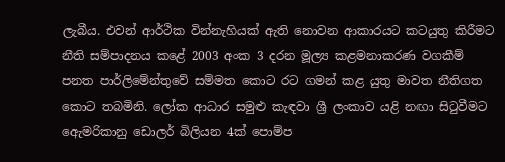ලැබීය. එවන් ආර්ථික වින්නැහියක් ඇති නොවන ආකාරයට කටයුතු කිරීමට නීති සම්පාදනය කළේ 2003 අංක 3 දරන මූල්‍ය කළමනාකරණ වගකීම් පනත පාර්ලිමේන්තුවේ සම්මත කොට රට ගමන් කළ යුතු මාවත නීතිගත කොට තබමිනි. ලෝක ආධාර සමුළු කැඳවා ශ්‍රී ලංකාව යළි නඟා සිටුවීමට ඇ‍ෙමරිකානු ඩොලර් බිලියන 4ක් පොම්ප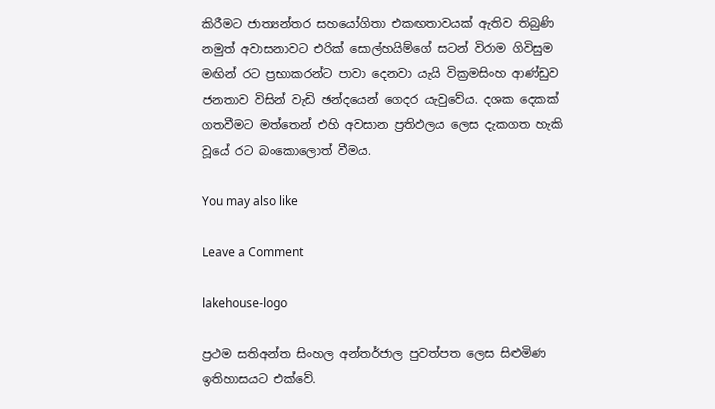කිරීමට ජාත්‍යන්තර සහයෝගිතා එකඟතාවයක් ඇතිව තිබුණි නමුත් අවාසනාවට එරික් සොල්හයිම්ගේ සටන් විරාම ගිවිසුම මඟින් රට ප්‍රභාකරන්ට පාවා දෙනවා යැයි වික්‍රමසිංහ ආණ්ඩුව ජනතාව විසින් වැඩි ඡන්දයෙන් ගෙදර යැවුවේය. දශක දෙකක් ගතවීමට මත්තෙන් එහි අවසාන ප්‍රතිඵලය ලෙස දැකගත හැකි වූයේ රට බංකොලොත් වීමය.

You may also like

Leave a Comment

lakehouse-logo

ප්‍රථම සතිඅන්ත සිංහල අන්තර්ජාල පුවත්පත ලෙස සිළුමිණ ඉතිහාසයට එක්වේ.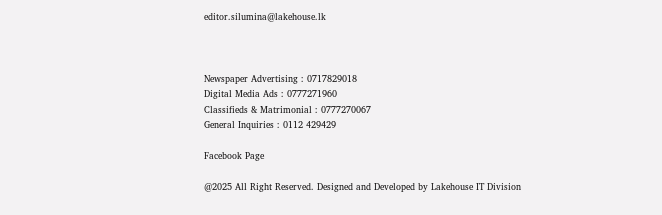editor.silumina@lakehouse.lk



Newspaper Advertising : 0717829018
Digital Media Ads : 0777271960
Classifieds & Matrimonial : 0777270067
General Inquiries : 0112 429429

Facebook Page

@2025 All Right Reserved. Designed and Developed by Lakehouse IT Division